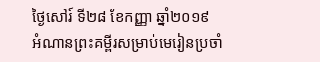ថ្ងៃសៅរ៍ ទី២៨ ខែកញ្ញា ឆ្នាំ២០១៩
អំណានព្រះគម្ពីរសម្រាប់មេរៀនប្រចាំ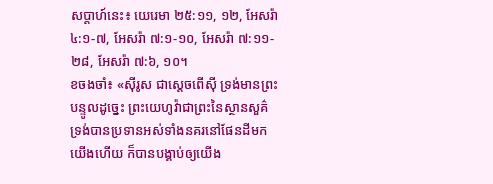សប្តាហ៍នេះ៖ យេរេមា ២៥:១១, ១២, អែសរ៉ា ៤:១‑៧, អែសរ៉ា ៧:១‑១០, អែសរ៉ា ៧:១១‑២៨, អែសរ៉ា ៧:៦, ១០។
ខចងចាំ៖ «ស៊ីរូស ជាស្តេចពើស៊ី ទ្រង់មានព្រះបន្ទូលដូច្នេះ ព្រះយេហូវ៉ាជាព្រះនៃស្ថានសួគ៌ ទ្រង់បានប្រទានអស់ទាំងនគរនៅផែនដីមកយើងហើយ ក៏បានបង្គាប់ឲ្យយើង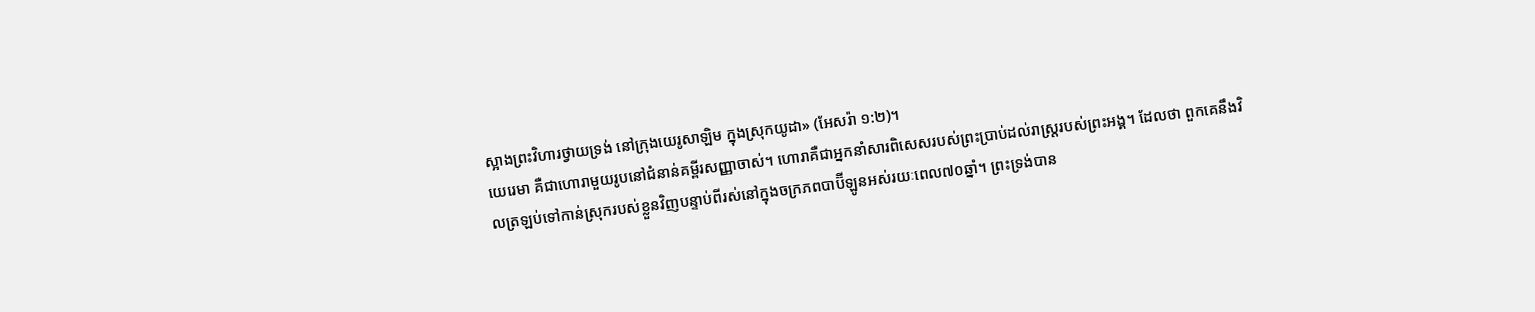ស្អាងព្រះវិហារថ្វាយទ្រង់ នៅក្រុងយេរូសាឡិម ក្នុងស្រុកយូដា» (អែសរ៉ា ១:២)។
យេរេមា គឺជាហោរាមួយរូបនៅជំនាន់គម្ពីរសញ្ញាចាស់។ ហោរាគឺជាអ្នកនាំសារពិសេសរបស់ព្រះប្រាប់ដល់រាស្ត្ររបស់ព្រះអង្គ។ ដែលថា ពួកគេនឹងវិលត្រឡប់ទៅកាន់ស្រុករបស់ខ្លួនវិញបន្ទាប់ពីរស់នៅក្នុងចក្រភពបាប៊ីឡូនអស់រយៈពេល៧០ឆ្នាំ។ ព្រះទ្រង់បាន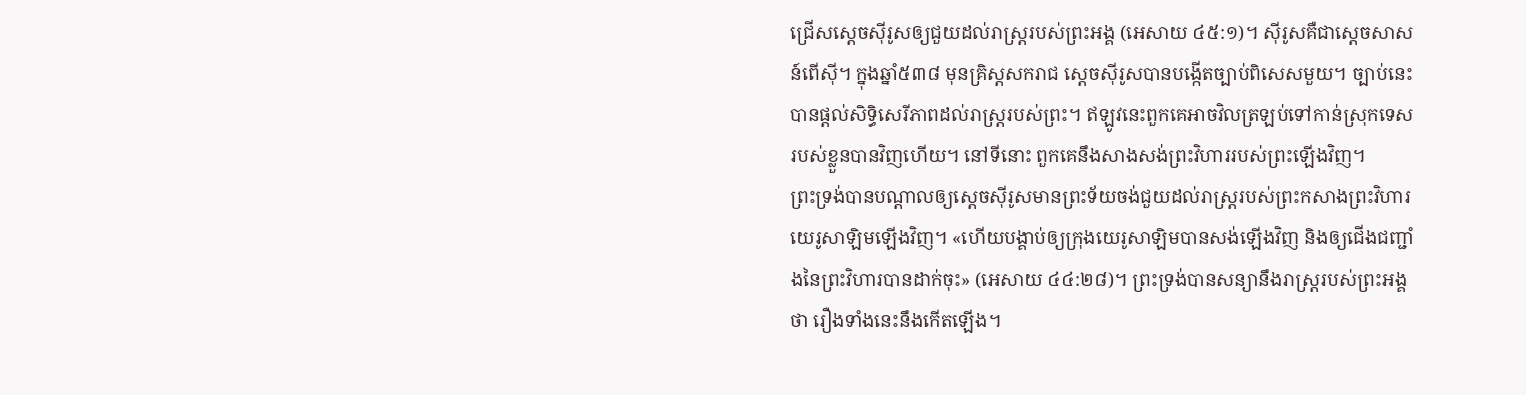ជ្រើសស្តេចស៊ីរូសឲ្យជួយដល់រាស្ត្ររបស់ព្រះអង្គ (អេសាយ ៤៥:១)។ ស៊ីរូសគឺជាស្តេចសាសន៍ពើស៊ី។ ក្នុងឆ្នាំ៥៣៨ មុនគ្រិស្តសករាជ ស្តេចស៊ីរូសបានបង្កើតច្បាប់ពិសេសមួយ។ ច្បាប់នេះបានផ្តល់សិទ្ធិសេរីភាពដល់រាស្ត្ររបស់ព្រះ។ ឥឡូវនេះពួកគេអាចវិលត្រឡប់ទៅកាន់ស្រុកទេសរបស់ខ្លួនបានវិញហើយ។ នៅទីនោះ ពួកគេនឹងសាងសង់ព្រះវិហាររបស់ព្រះឡើងវិញ។
ព្រះទ្រង់បានបណ្តាលឲ្យស្តេចស៊ីរូសមានព្រះទ័យចង់ជួយដល់រាស្ត្ររបស់ព្រះកសាងព្រះវិហារយេរូសាឡិមឡើងវិញ។ «ហើយបង្គាប់ឲ្យក្រុងយេរូសាឡិមបានសង់ឡើងវិញ និងឲ្យជើងជញ្ជាំងនៃព្រះវិហារបានដាក់ចុះ» (អេសាយ ៤៤:២៨)។ ព្រះទ្រង់បានសន្យានឹងរាស្ត្ររបស់ព្រះអង្គថា រឿងទាំងនេះនឹងកើតឡើង។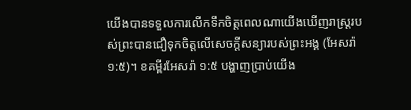យើងបានទទួលការលើកទឹកចិត្តពេលណាយើងឃើញរាស្ត្ររបស់ព្រះបានជឿទុកចិត្តលើសេចក្តីសន្យារបស់ព្រះអង្គ (អែសរ៉ា ១:៥)។ ខគម្ពីរអែសរ៉ា ១:៥ បង្ហាញប្រាប់យើង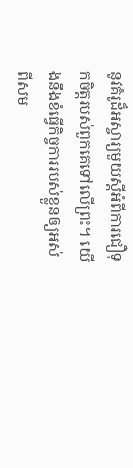នូវគំរូដ៏អស្ចារ្យមួយស្តីអំពីការជឿទុកចិត្តរបស់ពួកគេទៅលើព្រះ។ យើងនឹងខំធ្វើកិច្ចការរបស់ខ្លួនឲ្យអស់ពីសម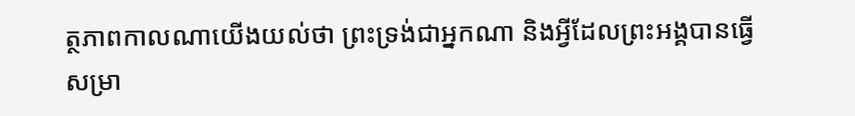ត្ថភាពកាលណាយើងយល់ថា ព្រះទ្រង់ជាអ្នកណា និងអ្វីដែលព្រះអង្គបានធ្វើសម្រា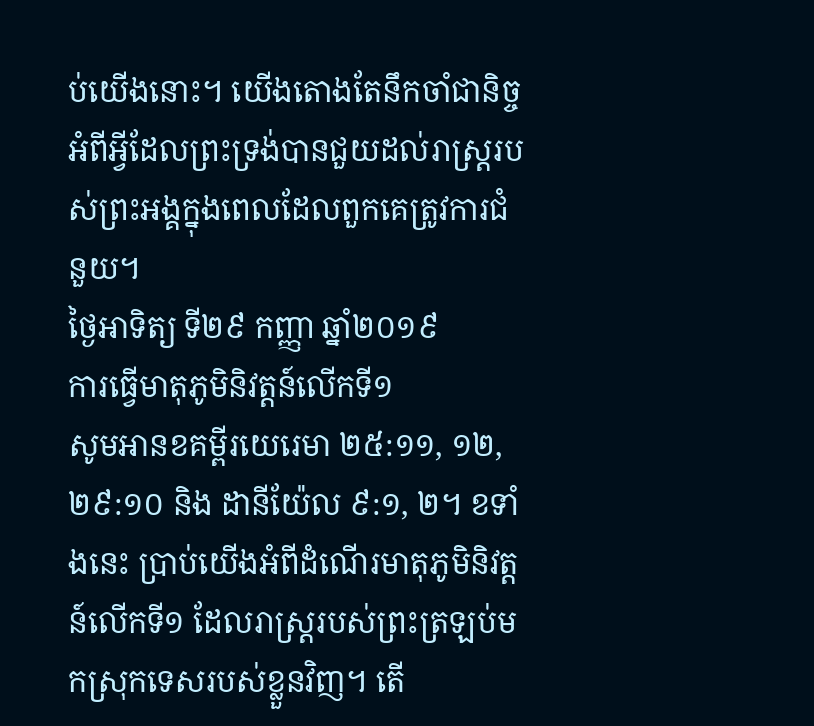ប់យើងនោះ។ យើងតោងតែនឹកចាំជានិច្ច អំពីអ្វីដែលព្រះទ្រង់បានជួយដល់រាស្ត្ររបស់ព្រះអង្គក្នុងពេលដែលពួកគេត្រូវការជំនួយ។
ថ្ងៃអាទិត្យ ទី២៩ កញ្ញា ឆ្នាំ២០១៩
ការធ្វើមាតុភូមិនិវត្តន៍លើកទី១
សូមអានខគម្ពីរយេរេមា ២៥:១១, ១២, ២៩:១០ និង ដានីយ៉ែល ៩:១, ២។ ខទាំងនេះ ប្រាប់យើងអំពីដំណើរមាតុភូមិនិវត្តន៍លើកទី១ ដែលរាស្ត្ររបស់ព្រះត្រឡប់មកស្រុកទេសរបស់ខ្លួនវិញ។ តើ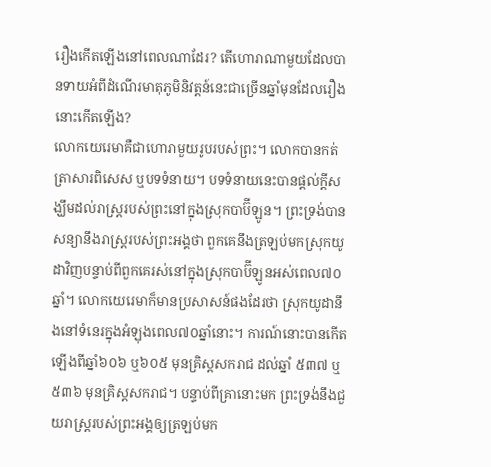រឿងកើតឡើងនៅពេលណាដែរ? តើហោរាណាមួយដែលបានទាយអំពីដំណើរមាតុភូមិនិវត្តន៍នេះជាច្រើនឆ្នាំមុនដែលរឿងនោះកើតឡើង?
លោកយេរេមាគឺជាហោរាមួយរូបរបស់ព្រះ។ លោកបានកត់ត្រាសារពិសេស ឬបទទំនាយ។ បទទំនាយនេះបានផ្តល់ក្តីសង្ឃឹមដល់រាស្ត្ររបស់ព្រះនៅក្នុងស្រុកបាប៊ីឡូន។ ព្រះទ្រង់បានសន្យានឹងរាស្ត្ររបស់ព្រះអង្គថា ពួកគេនឹងត្រឡប់មកស្រុកយូដាវិញបន្ទាប់ពីពួកគេរស់នៅក្នុងស្រុកបាប៊ីឡូនអស់ពេល៧០ឆ្នាំ។ លោកយេរេមាក៏មានប្រសាសន៍ផងដែរថា ស្រុកយូដានឹងនៅទំនេរក្នុងអំឡុងពេល៧០ឆ្នាំនោះ។ ការណ៍នោះបានកើតឡើងពីឆ្នាំ៦០៦ ឬ៦០៥ មុនគ្រិស្តសករាជ ដល់ឆ្នាំ ៥៣៧ ឬ៥៣៦ មុនគ្រិស្តសករាជ។ បន្ទាប់ពីគ្រានោះមក ព្រះទ្រង់នឹងជួយរាស្ត្ររបស់ព្រះអង្គឲ្យត្រឡប់មក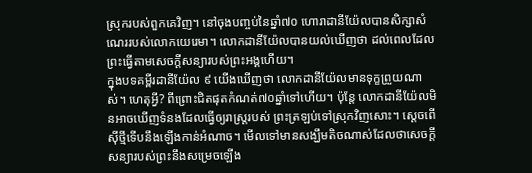ស្រុករបស់ពួកគេវិញ។ នៅចុងបញ្ចប់នៃឆ្នាំ៧០ ហោរាដានីយ៉ែលបានសិក្សាសំណេររបស់លោកយេរេមា។ លោកដានីយ៉ែលបានយល់ឃើញថា ដល់ពេលដែលព្រះធ្វើតាមសេចក្តីសន្យារបស់ព្រះអង្គហើយ។
ក្នុងបទគម្ពីរដានីយ៉ែល ៩ យើងឃើញថា លោកដានីយ៉ែលមានទុក្ខព្រួយណាស់។ ហេតុអ្វី? ពីព្រោះជិតផុតកំណត់៧០ឆ្នាំទៅហើយ។ ប៉ុន្តែ លោកដានីយ៉ែលមិនអាចឃើញទំនងដែលធ្វើឲ្យរាស្ត្ររបស់ ព្រះត្រឡប់ទៅស្រុកវិញសោះ។ ស្តេចពើស៊ីថ្មីទើបនឹងឡើងកាន់អំណាច។ មើលទៅមានសង្ឃឹមតិចណាស់ដែលថាសេចក្តីសន្យារបស់ព្រះនឹងសម្រេចឡើង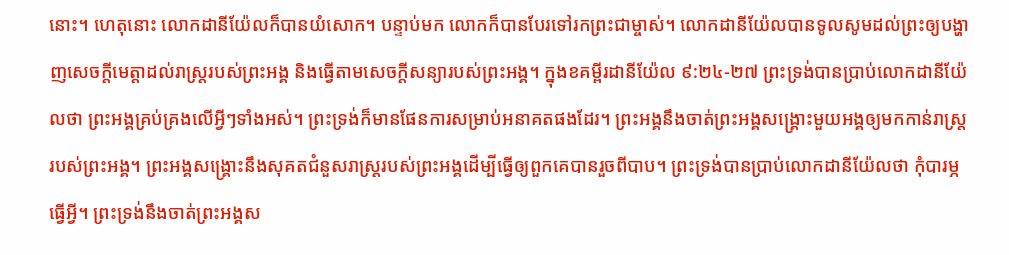នោះ។ ហេតុនោះ លោកដានីយ៉ែលក៏បានយំសោក។ បន្ទាប់មក លោកក៏បានបែរទៅរកព្រះជាម្ចាស់។ លោកដានីយ៉ែលបានទូលសូមដល់ព្រះឲ្យបង្ហាញសេចក្តីមេត្តាដល់រាស្ត្ររបស់ព្រះអង្គ និងធ្វើតាមសេចក្តីសន្យារបស់ព្រះអង្គ។ ក្នុងខគម្ពីរដានីយ៉ែល ៩:២៤‑២៧ ព្រះទ្រង់បានប្រាប់លោកដានីយ៉ែលថា ព្រះអង្គគ្រប់គ្រងលើអ្វីៗទាំងអស់។ ព្រះទ្រង់ក៏មានផែនការសម្រាប់អនាគតផងដែរ។ ព្រះអង្គនឹងចាត់ព្រះអង្គសង្គ្រោះមួយអង្គឲ្យមកកាន់រាស្ត្ររបស់ព្រះអង្គ។ ព្រះអង្គសង្គ្រោះនឹងសុគតជំនួសរាស្ត្ររបស់ព្រះអង្គដើម្បីធ្វើឲ្យពួកគេបានរួចពីបាប។ ព្រះទ្រង់បានប្រាប់លោកដានីយ៉ែលថា កុំបារម្ភធ្វើអ្វី។ ព្រះទ្រង់នឹងចាត់ព្រះអង្គស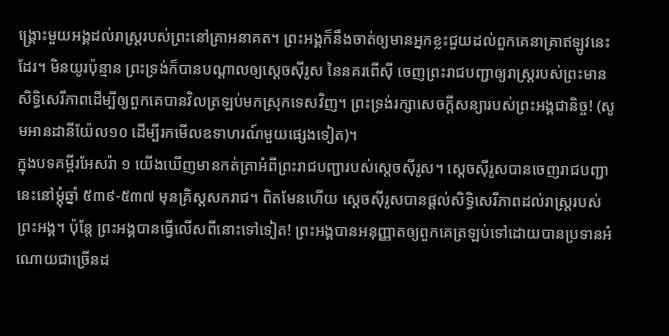ង្គ្រោះមួយអង្គដល់រាស្ត្ររបស់ព្រះនៅគ្រាអនាគត។ ព្រះអង្គក៏នឹងចាត់ឲ្យមានអ្នកខ្លះជួយដល់ពួកគេនាគ្រាឥឡូវនេះដែរ។ មិនយូរប៉ុន្មាន ព្រះទ្រង់ក៏បានបណ្តាលឲ្យស្តេចស៊ីរូស នៃនគរពើស៊ី ចេញព្រះរាជបញ្ជាឲ្យរាស្ត្ររបស់ព្រះមានសិទ្ធិសេរីភាពដើម្បីឲ្យពួកគេបានវិលត្រឡប់មកស្រុកទេសវិញ។ ព្រះទ្រង់រក្សាសេចក្តីសន្យារបស់ព្រះអង្គជានិច្ច! (សូមអានដានីយ៉ែល១០ ដើម្បីរកមើលឧទាហរណ៍មួយផ្សេងទៀត)។
ក្នុងបទគម្ពីរអែសរ៉ា ១ យើងឃើញមានកត់ត្រាអំពីព្រះរាជបញ្ជារបស់ស្តេចស៊ីរូស។ ស្តេចស៊ីរូសបានចេញរាជបញ្ជានេះនៅម្តុំឆ្នាំ ៥៣៩‑៥៣៧ មុនគ្រិស្តសករាជ។ ពិតមែនហើយ ស្តេចស៊ីរូសបានផ្តល់សិទ្ធិសេរីភាពដល់រាស្ត្ររបស់ព្រះអង្គ។ ប៉ុន្តែ ព្រះអង្គបានធ្វើលើសពីនោះទៅទៀត! ព្រះអង្គបានអនុញ្ញាតឲ្យពួកគេត្រឡប់ទៅដោយបានប្រទានអំណោយជាច្រើនដ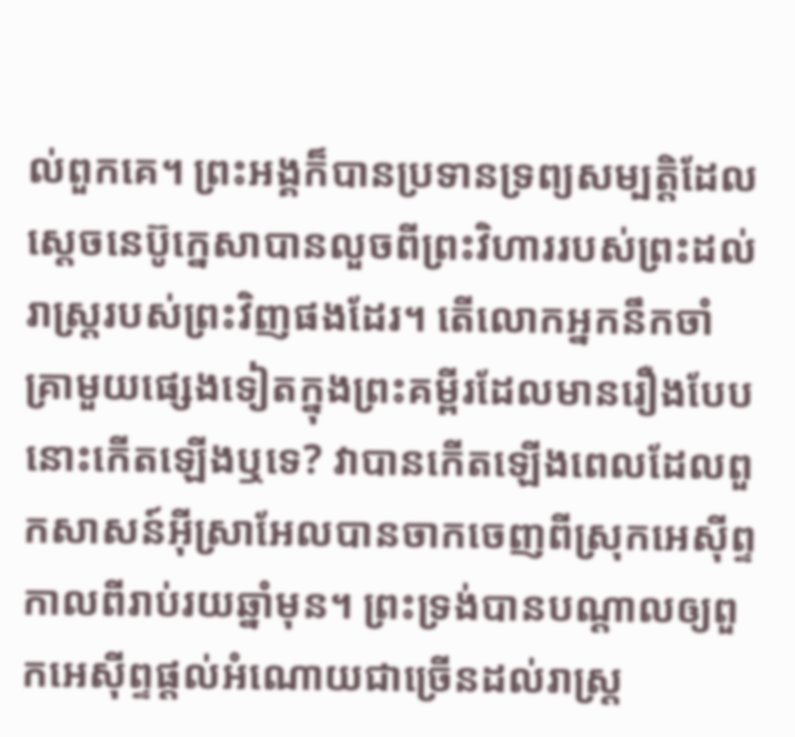ល់ពួកគេ។ ព្រះអង្គក៏បានប្រទានទ្រព្យសម្បត្តិដែលស្តេចនេប៊ូក្នេសាបានលួចពីព្រះវិហាររបស់ព្រះដល់រាស្ត្ររបស់ព្រះវិញផងដែរ។ តើលោកអ្នកនឹកចាំ គ្រាមួយផ្សេងទៀតក្នុងព្រះគម្ពីរដែលមានរឿងបែបនោះកើតឡើងឬទេ? វាបានកើតឡើងពេលដែលពួកសាសន៍អ៊ីស្រាអែលបានចាកចេញពីស្រុកអេស៊ីព្ទកាលពីរាប់រយឆ្នាំមុន។ ព្រះទ្រង់បានបណ្តាលឲ្យពួកអេស៊ីព្ទផ្តល់អំណោយជាច្រើនដល់រាស្ត្រ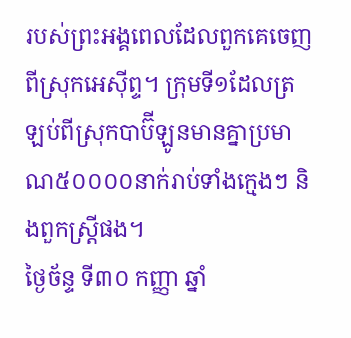របស់ព្រះអង្គពេលដែលពួកគេចេញពីស្រុកអេស៊ីព្ទ។ ក្រុមទី១ដែលត្រឡប់ពីស្រុកបាប៊ីឡូនមានគ្នាប្រមាណ៥០០០០នាក់រាប់ទាំងក្មេងៗ និងពួកស្រ្តីផង។
ថ្ងៃច័ន្ទ ទី៣០ កញ្ញា ឆ្នាំ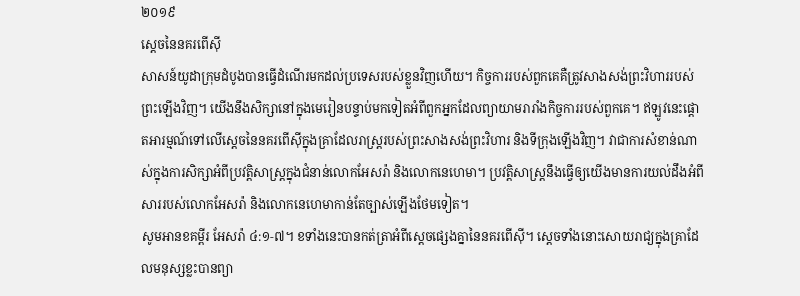២០១៩
ស្តេចនៃនគរពើស៊ី
សាសន៍យូដាក្រុមដំបូងបានធ្វើដំណើរមកដល់ប្រទេសរបស់ខ្លួនវិញហើយ។ កិច្ចការរបស់ពួកគេគឺត្រូវសាងសង់ព្រះវិហាររបស់ព្រះឡើងវិញ។ យើងនឹងសិក្សានៅក្នុងមេរៀនបន្ទាប់មកទៀតអំពីពួកអ្នកដែលព្យាយាមរារាំងកិច្ចការរបស់ពួកគេ។ ឥឡូវនេះផ្តោតអារម្មណ៍ទៅលើស្តេចនៃនគរពើស៊ីក្នុងគ្រាដែលរាស្ត្ររបស់ព្រះសាងសង់ព្រះវិហារ និងទីក្រុងឡើងវិញ។ វាជាការសំខាន់ណាស់ក្នុងការសិក្សាអំពីប្រវត្តិសាស្ត្រក្នុងជំនាន់លោកអែសរ៉ា និងលោកនេហេមា។ ប្រវត្តិសាស្ត្រនឹងធ្វើឲ្យយើងមានការយល់ដឹងអំពីសាររបស់លោកអែសរ៉ា និងលោកនេហេមាកាន់តែច្បាស់ឡើងថែមទៀត។
សូមអានខគម្ពីរ អែសរ៉ា ៤:១‑៧។ ខទាំងនេះបានកត់ត្រាអំពីស្តេចផ្សេងគ្នានៃនគរពើស៊ី។ ស្តេចទាំងនោះសោយរាជ្យក្នុងគ្រាដែលមនុស្សខ្លះបានព្យា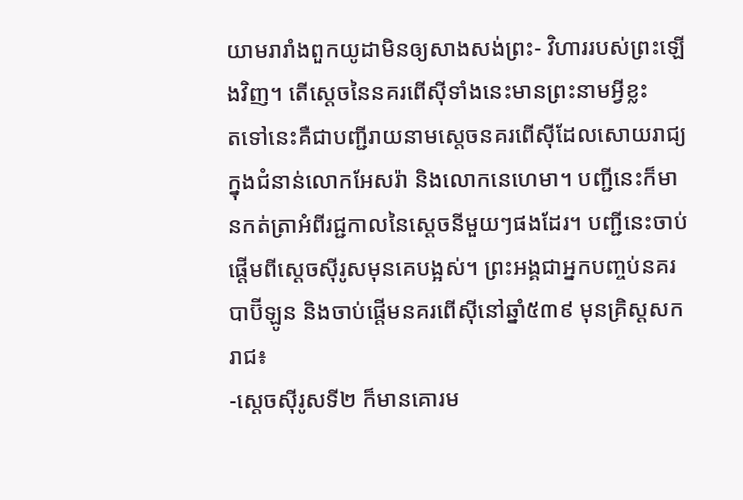យាមរារាំងពួកយូដាមិនឲ្យសាងសង់ព្រះ‑ វិហាររបស់ព្រះឡើងវិញ។ តើស្តេចនៃនគរពើស៊ីទាំងនេះមានព្រះនាមអ្វីខ្លះ
តទៅនេះគឺជាបញ្ជីរាយនាមស្តេចនគរពើស៊ីដែលសោយរាជ្យក្នុងជំនាន់លោកអែសរ៉ា និងលោកនេហេមា។ បញ្ជីនេះក៏មានកត់ត្រាអំពីរជ្ជកាលនៃស្តេចនីមួយៗផងដែរ។ បញ្ជីនេះចាប់ផ្តើមពីស្តេចស៊ីរូសមុនគេបង្អស់។ ព្រះអង្គជាអ្នកបញ្ចប់នគរបាប៊ីឡូន និងចាប់ផ្តើមនគរពើស៊ីនៅឆ្នាំ៥៣៩ មុនគ្រិស្តសករាជ៖
-ស្តេចស៊ីរូសទី២ ក៏មានគោរម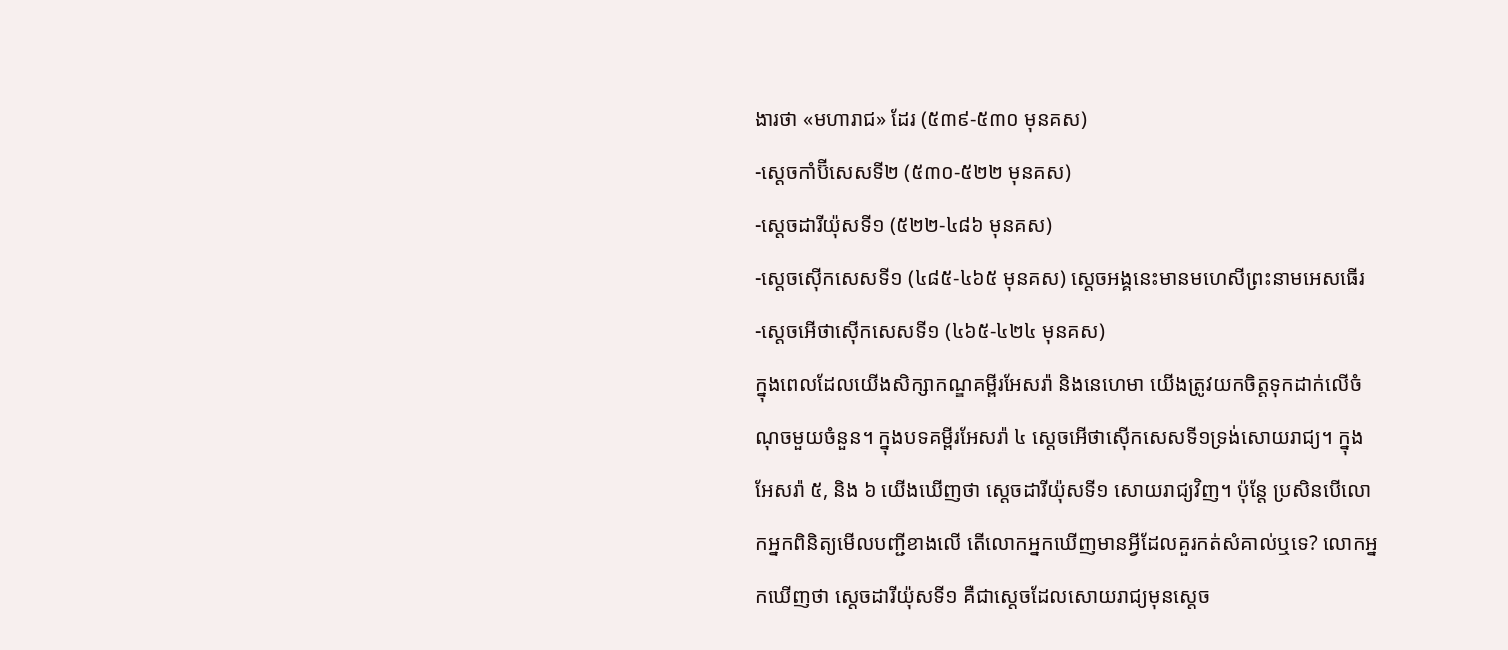ងារថា «មហារាជ» ដែរ (៥៣៩‑៥៣០ មុនគស)
-ស្តេចកាំប៊ីសេសទី២ (៥៣០‑៥២២ មុនគស)
-ស្តេចដារីយ៉ុសទី១ (៥២២‑៤៨៦ មុនគស)
-ស្តេចស៊ើកសេសទី១ (៤៨៥‑៤៦៥ មុនគស) ស្តេចអង្គនេះមានមហេសីព្រះនាមអេសធើរ
-ស្តេចអើថាស៊ើកសេសទី១ (៤៦៥‑៤២៤ មុនគស)
ក្នុងពេលដែលយើងសិក្សាកណ្ឌគម្ពីរអែសរ៉ា និងនេហេមា យើងត្រូវយកចិត្តទុកដាក់លើចំណុចមួយចំនួន។ ក្នុងបទគម្ពីរអែសរ៉ា ៤ ស្តេចអើថាស៊ើកសេសទី១ទ្រង់សោយរាជ្យ។ ក្នុងអែសរ៉ា ៥, និង ៦ យើងឃើញថា ស្តេចដារីយ៉ុសទី១ សោយរាជ្យវិញ។ ប៉ុន្តែ ប្រសិនបើលោកអ្នកពិនិត្យមើលបញ្ជីខាងលើ តើលោកអ្នកឃើញមានអ្វីដែលគួរកត់សំគាល់ឬទេ? លោកអ្នកឃើញថា ស្តេចដារីយ៉ុសទី១ គឺជាស្តេចដែលសោយរាជ្យមុនស្តេច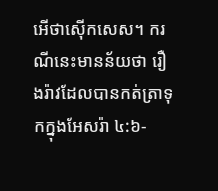អើថាស៊ើកសេស។ ករណីនេះមានន័យថា រឿងរ៉ាវដែលបានកត់ត្រាទុកក្នុងអែសរ៉ា ៤:៦‑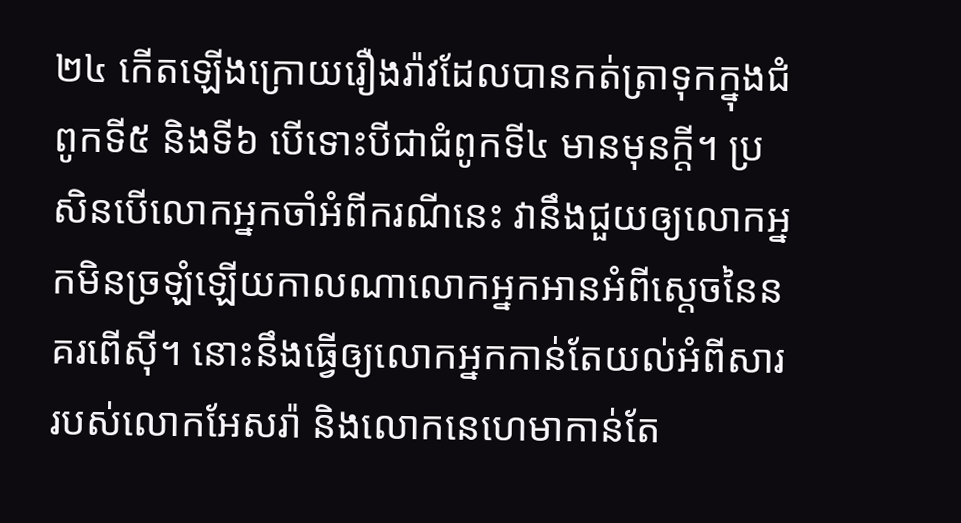២៤ កើតឡើងក្រោយរឿងរ៉ាវដែលបានកត់ត្រាទុកក្នុងជំពូកទី៥ និងទី៦ បើទោះបីជាជំពូកទី៤ មានមុនក្តី។ ប្រសិនបើលោកអ្នកចាំអំពីករណីនេះ វានឹងជួយឲ្យលោកអ្នកមិនច្រឡំឡើយកាលណាលោកអ្នកអានអំពីស្តេចនៃនគរពើស៊ី។ នោះនឹងធ្វើឲ្យលោកអ្នកកាន់តែយល់អំពីសាររបស់លោកអែសរ៉ា និងលោកនេហេមាកាន់តែ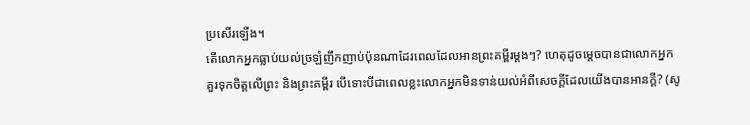ប្រសើរឡើង។
តើលោកអ្នកធ្លាប់យល់ច្រឡំញឹកញាប់ប៉ុនណាដែរពេលដែលអានព្រះគម្ពីរម្តងៗ? ហេតុដូចម្តេចបានជាលោកអ្នកគួរទុកចិត្តលើព្រះ និងព្រះគម្ពីរ បើទោះបីជាពេលខ្លះលោកអ្នកមិនទាន់យល់អំពីសេចក្តីដែលយើងបានអានក្តី? (សូ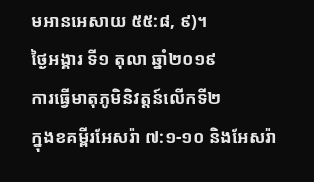មអានអេសាយ ៥៥:៨, ៩)។
ថ្ងៃអង្គារ ទី១ តុលា ឆ្នាំ២០១៩
ការធ្វើមាតុភូមិនិវត្តន៍លើកទី២
ក្នុងខគម្ពីរអែសរ៉ា ៧:១‑១០ និងអែសរ៉ា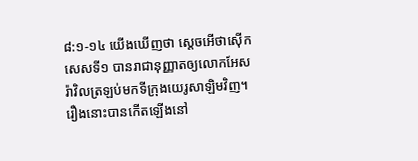៨:១‑១៤ យើងឃើញថា ស្តេចអើថាស៊ើកសេសទី១ បានរាជានុញ្ញាតឲ្យលោកអែសរ៉ាវិលត្រឡប់មកទីក្រុងយេរូសាឡិមវិញ។ រឿងនោះបានកើតឡើងនៅ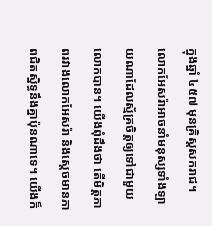ក្នុងឆ្នាំ ៤៥៧ មុនគ្រិស្តសករាជ។ លោកអែសរ៉ាអាចនាំមនុស្សទាំងឡាយណាដែលស្ម័គ្រចិត្តឲ្យទៅជាមួយលោកបាន។ យើងពុំដឹងថា តើមិត្តភាពរវាងលោកអែសរ៉ា និងស្តេចមានភាពជិតស្និទ្ធនឹងគ្នាប៉ុនណាទេ។ យើងក៏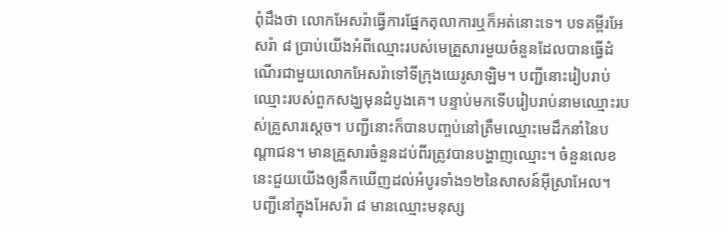ពុំដឹងថា លោកអែសរ៉ាធ្វើការផ្នែកតុលាការឬក៏អត់នោះទេ។ បទគម្ពីរអែសរ៉ា ៨ ប្រាប់យើងអំពីឈ្មោះរបស់មេគ្រួសារមួយចំនួនដែលបានធ្វើដំណើរជាមួយលោកអែសរ៉ាទៅទីក្រុងយេរូសាឡិម។ បញ្ជីនោះរៀបរាប់ឈ្មោះរបស់ពួកសង្ឃមុនដំបូងគេ។ បន្ទាប់មកទើបរៀបរាប់នាមឈ្មោះរបស់គ្រួសារស្តេច។ បញ្ជីនោះក៏បានបញ្ចប់នៅត្រឹមឈ្មោះមេដឹកនាំនៃបណ្តាជន។ មានគ្រួសារចំនួនដប់ពីរត្រូវបានបង្ហាញឈ្មោះ។ ចំនួនលេខនេះជួយយើងឲ្យនឹកឃើញដល់អំបូរទាំង១២នៃសាសន៍អ៊ីស្រាអែល។
បញ្ជីនៅក្នុងអែសរ៉ា ៨ មានឈ្មោះមនុស្ស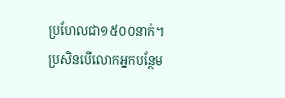ប្រហែលជា១៥០០នាក់។ ប្រសិនបើលោកអ្នកបន្ថែម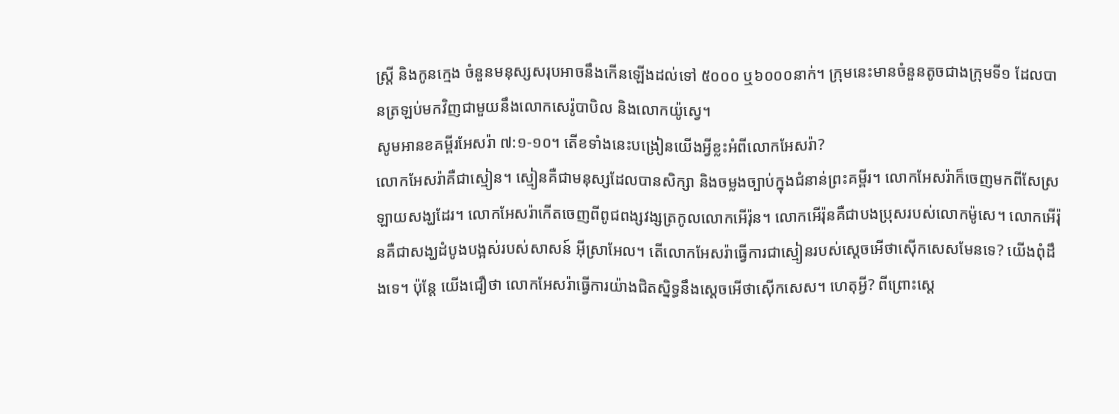ស្ត្រី និងកូនក្មេង ចំនួនមនុស្សសរុបអាចនឹងកើនឡើងដល់ទៅ ៥០០០ ឬ៦០០០នាក់។ ក្រុមនេះមានចំនួនតូចជាងក្រុមទី១ ដែលបានត្រឡប់មកវិញជាមួយនឹងលោកសេរ៉ូបាបិល និងលោកយ៉ូស្វេ។
សូមអានខគម្ពីរអែសរ៉ា ៧:១‑១០។ តើខទាំងនេះបង្រៀនយើងអ្វីខ្លះអំពីលោកអែសរ៉ា?
លោកអែសរ៉ាគឺជាស្មៀន។ ស្មៀនគឺជាមនុស្សដែលបានសិក្សា និងចម្លងច្បាប់ក្នុងជំនាន់ព្រះគម្ពីរ។ លោកអែសរ៉ាក៏ចេញមកពីសែស្រឡាយសង្ឃដែរ។ លោកអែសរ៉ាកើតចេញពីពូជពង្សវង្សត្រកូលលោកអើរ៉ុន។ លោកអើរ៉ុនគឺជាបងប្រុសរបស់លោកម៉ូសេ។ លោកអើរ៉ុនគឺជាសង្ឃដំបូងបង្អស់របស់សាសន៍ អ៊ីស្រាអែល។ តើលោកអែសរ៉ាធ្វើការជាស្មៀនរបស់ស្តេចអើថាស៊ើកសេសមែនទេ? យើងពុំដឹងទេ។ ប៉ុន្តែ យើងជឿថា លោកអែសរ៉ាធ្វើការយ៉ាងជិតស្និទ្ធនឹងស្តេចអើថាស៊ើកសេស។ ហេតុអ្វី? ពីព្រោះស្តេ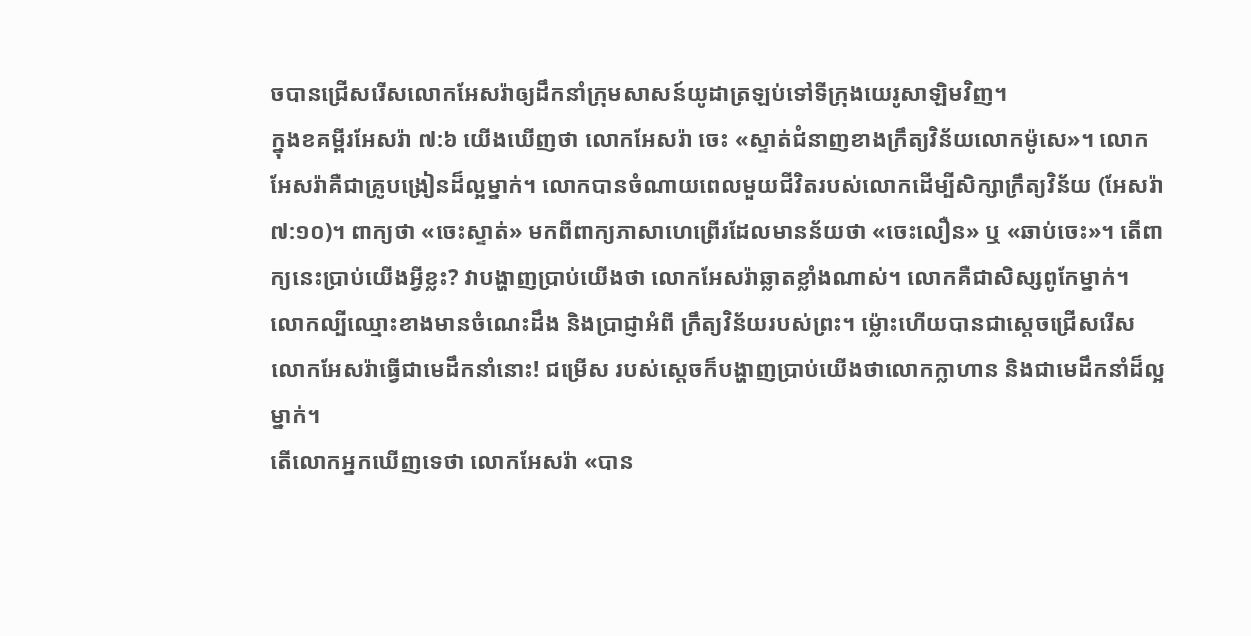ចបានជ្រើសរើសលោកអែសរ៉ាឲ្យដឹកនាំក្រុមសាសន៍យូដាត្រឡប់ទៅទីក្រុងយេរូសាឡិមវិញ។
ក្នុងខគម្ពីរអែសរ៉ា ៧:៦ យើងឃើញថា លោកអែសរ៉ា ចេះ «ស្ទាត់ជំនាញខាងក្រឹត្យវិន័យលោកម៉ូសេ»។ លោកអែសរ៉ាគឺជាគ្រូបង្រៀនដ៏ល្អម្នាក់។ លោកបានចំណាយពេលមួយជីវិតរបស់លោកដើម្បីសិក្សាក្រឹត្យវិន័យ (អែសរ៉ា ៧:១០)។ ពាក្យថា «ចេះស្ទាត់» មកពីពាក្យភាសាហេព្រើរដែលមានន័យថា «ចេះលឿន» ឬ «ឆាប់ចេះ»។ តើពាក្យនេះប្រាប់យើងអ្វីខ្លះ? វាបង្ហាញប្រាប់យើងថា លោកអែសរ៉ាឆ្លាតខ្លាំងណាស់។ លោកគឺជាសិស្សពូកែម្នាក់។ លោកល្បីឈ្មោះខាងមានចំណេះដឹង និងប្រាជ្ញាអំពី ក្រឹត្យវិន័យរបស់ព្រះ។ ម៉្លោះហើយបានជាស្តេចជ្រើសរើសលោកអែសរ៉ាធ្វើជាមេដឹកនាំនោះ! ជម្រើស របស់ស្តេចក៏បង្ហាញប្រាប់យើងថាលោកក្លាហាន និងជាមេដឹកនាំដ៏ល្អម្នាក់។
តើលោកអ្នកឃើញទេថា លោកអែសរ៉ា «បាន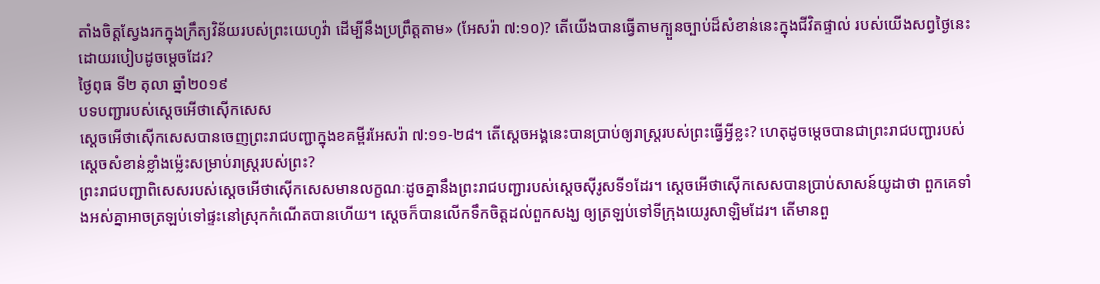តាំងចិត្តស្វែងរកក្នុងក្រឹត្យវិន័យរបស់ព្រះយេហូវ៉ា ដើម្បីនឹងប្រព្រឹត្តតាម» (អែសរ៉ា ៧:១០)? តើយើងបានធ្វើតាមក្បួនច្បាប់ដ៏សំខាន់នេះក្នុងជីវិតផ្ទាល់ របស់យើងសព្វថ្ងៃនេះដោយរបៀបដូចម្តេចដែរ?
ថ្ងៃពុធ ទី២ តុលា ឆ្នាំ២០១៩
បទបញ្ជារបស់ស្តេចអើថាស៊ើកសេស
ស្តេចអើថាស៊ើកសេសបានចេញព្រះរាជបញ្ជាក្នុងខគម្ពីរអែសរ៉ា ៧:១១‑២៨។ តើស្តេចអង្គនេះបានប្រាប់ឲ្យរាស្ត្ររបស់ព្រះធ្វើអ្វីខ្លះ? ហេតុដូចម្តេចបានជាព្រះរាជបញ្ជារបស់ស្តេចសំខាន់ខ្លាំងម៉្លេះសម្រាប់រាស្ត្ររបស់ព្រះ?
ព្រះរាជបញ្ជាពិសេសរបស់ស្តេចអើថាស៊ើកសេសមានលក្ខណៈដូចគ្នានឹងព្រះរាជបញ្ជារបស់ស្តេចស៊ីរូសទី១ដែរ។ ស្តេចអើថាស៊ើកសេសបានប្រាប់សាសន៍យូដាថា ពួកគេទាំងអស់គ្នាអាចត្រឡប់ទៅផ្ទះនៅស្រុកកំណើតបានហើយ។ ស្តេចក៏បានលើកទឹកចិត្តដល់ពួកសង្ឃ ឲ្យត្រឡប់ទៅទីក្រុងយេរូសាឡិមដែរ។ តើមានពួ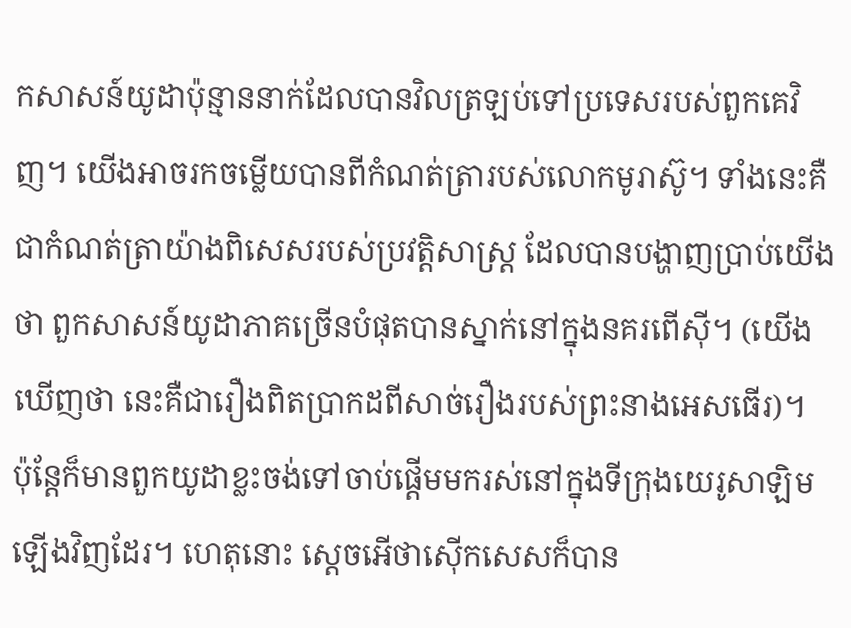កសាសន៍យូដាប៉ុន្មាននាក់ដែលបានវិលត្រឡប់ទៅប្រទេសរបស់ពួកគេវិញ។ យើងអាចរកចម្លើយបានពីកំណត់ត្រារបស់លោកមូរាស៊ូ។ ទាំងនេះគឺជាកំណត់ត្រាយ៉ាងពិសេសរបស់ប្រវត្តិសាស្ត្រ ដែលបានបង្ហាញប្រាប់យើងថា ពួកសាសន៍យូដាភាគច្រើនបំផុតបានស្នាក់នៅក្នុងនគរពើស៊ី។ (យើងឃើញថា នេះគឺជារឿងពិតប្រាកដពីសាច់រឿងរបស់ព្រះនាងអេសធើរ)។
ប៉ុន្តែក៏មានពួកយូដាខ្លះចង់ទៅចាប់ផ្តើមមករស់នៅក្នុងទីក្រុងយេរូសាឡិមឡើងវិញដែរ។ ហេតុនោះ ស្តេចអើថាស៊ើកសេសក៏បាន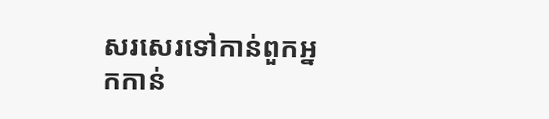សរសេរទៅកាន់ពួកអ្នកកាន់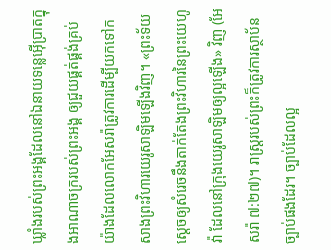ឃ្លាំងរបស់ព្រះអង្គដែលនៅឯនាយទន្លេអ៊ើប្រាតក្នុងអាណាចក្ររបស់ព្រះអង្គ ឲ្យជួយផ្គត់ផ្គង់គ្រប់យ៉ាងដែលលោកអែសរ៉ាត្រូវការដើម្បីយកទៅកសាងព្រះវិហារយេរូសាឡិមឡើងវិញ។ «ព្រះទ័យស្តេចឲ្យសំរេចនឹងតាក់តែងព្រះវិហារនៃព្រះយេហូវ៉ា ដែលនៅក្រុងយេរូសាឡិមឲ្យល្អឡើង» វិញ (អែសរ៉ា ៧:២៧)។ រាស្ត្ររបស់ព្រះក៏ត្រូវការស្ថាប័នច្បាប់ផងដែរ។ ច្បាប់ដែលល្អ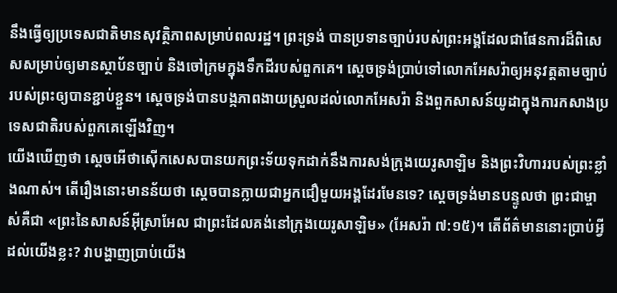នឹងធ្វើឲ្យប្រទេសជាតិមានសុវត្ថិភាពសម្រាប់ពលរដ្ឋ។ ព្រះទ្រង់ បានប្រទានច្បាប់របស់ព្រះអង្គដែលជាផែនការដ៏ពិសេសសម្រាប់ឲ្យមានស្ថាប័នច្បាប់ និងចៅក្រមក្នុងទឹកដីរបស់ពួកគេ។ ស្តេចទ្រង់ប្រាប់ទៅលោកអែសរ៉ាឲ្យអនុវត្តតាមច្បាប់របស់ព្រះឲ្យបានខ្ជាប់ខ្ជួន។ ស្តេចទ្រង់បានបង្កភាពងាយស្រួលដល់លោកអែសរ៉ា និងពួកសាសន៍យូដាក្នុងការកសាងប្រទេសជាតិរបស់ពួកគេឡើងវិញ។
យើងឃើញថា ស្តេចអើថាស៊ើកសេសបានយកព្រះទ័យទុកដាក់នឹងការសង់ក្រុងយេរូសាឡិម និងព្រះវិហាររបស់ព្រះខ្លាំងណាស់។ តើរឿងនោះមានន័យថា ស្តេចបានក្លាយជាអ្នកជឿមួយអង្គដែរមែនទេ? ស្តេចទ្រង់មានបន្ទូលថា ព្រះជាម្ចាស់គឺជា «ព្រះនៃសាសន៍អ៊ីស្រាអែល ជាព្រះដែលគង់នៅក្រុងយេរូសាឡិម» (អែសរ៉ា ៧:១៥)។ តើព័ត៌មាននោះប្រាប់អ្វីដល់យើងខ្លះ? វាបង្ហាញប្រាប់យើង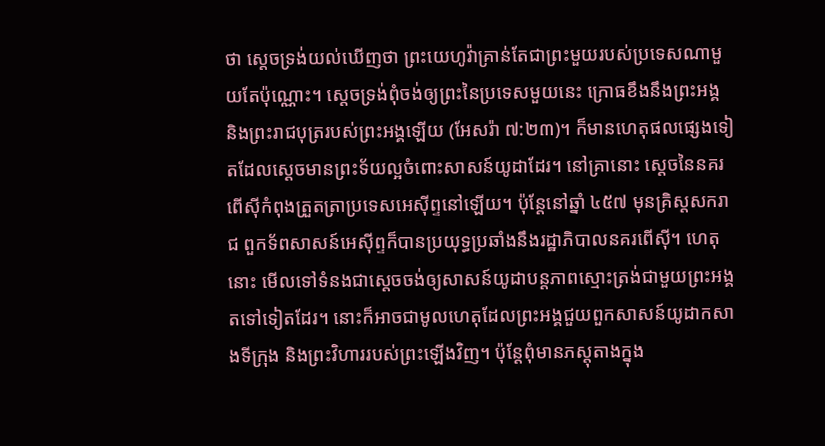ថា ស្តេចទ្រង់យល់ឃើញថា ព្រះយេហូវ៉ាគ្រាន់តែជាព្រះមួយរបស់ប្រទេសណាមួយតែប៉ុណ្ណោះ។ ស្តេចទ្រង់ពុំចង់ឲ្យព្រះនៃប្រទេសមួយនេះ ក្រោធខឹងនឹងព្រះអង្គ និងព្រះរាជបុត្ររបស់ព្រះអង្គឡើយ (អែសរ៉ា ៧:២៣)។ ក៏មានហេតុផលផ្សេងទៀតដែលស្តេចមានព្រះទ័យល្អចំពោះសាសន៍យូដាដែរ។ នៅគ្រានោះ ស្តេចនៃនគរពើស៊ីកំពុងត្រួតត្រាប្រទេសអេស៊ីព្ទនៅឡើយ។ ប៉ុន្តែនៅឆ្នាំ ៤៥៧ មុនគ្រិស្តសករាជ ពួកទ័ពសាសន៍អេស៊ីព្ទក៏បានប្រយុទ្ធប្រឆាំងនឹងរដ្ឋាភិបាលនគរពើស៊ី។ ហេតុនោះ មើលទៅទំនងជាស្តេចចង់ឲ្យសាសន៍យូដាបន្តភាពស្មោះត្រង់ជាមួយព្រះអង្គតទៅទៀតដែរ។ នោះក៏អាចជាមូលហេតុដែលព្រះអង្គជួយពួកសាសន៍យូដាកសាងទីក្រុង និងព្រះវិហាររបស់ព្រះឡើងវិញ។ ប៉ុន្តែពុំមានភស្តុតាងក្នុង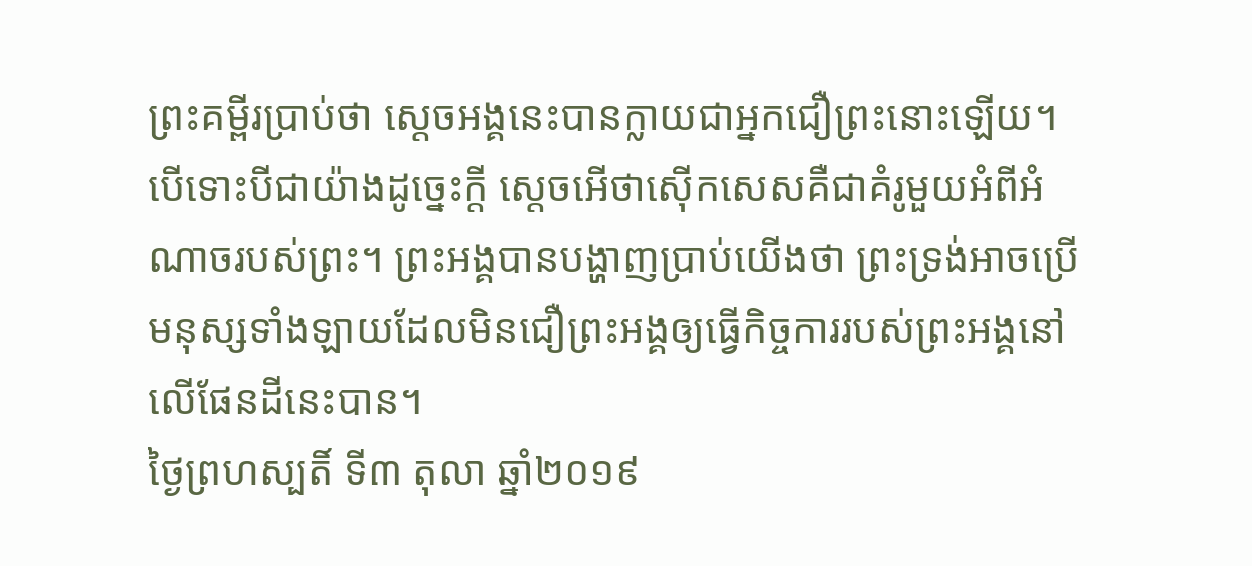ព្រះគម្ពីរប្រាប់ថា ស្តេចអង្គនេះបានក្លាយជាអ្នកជឿព្រះនោះឡើយ។ បើទោះបីជាយ៉ាងដូច្នេះក្តី ស្តេចអើថាស៊ើកសេសគឺជាគំរូមួយអំពីអំណាចរបស់ព្រះ។ ព្រះអង្គបានបង្ហាញប្រាប់យើងថា ព្រះទ្រង់អាចប្រើមនុស្សទាំងឡាយដែលមិនជឿព្រះអង្គឲ្យធ្វើកិច្ចការរបស់ព្រះអង្គនៅលើផែនដីនេះបាន។
ថ្ងៃព្រហស្បតិ៍ ទី៣ តុលា ឆ្នាំ២០១៩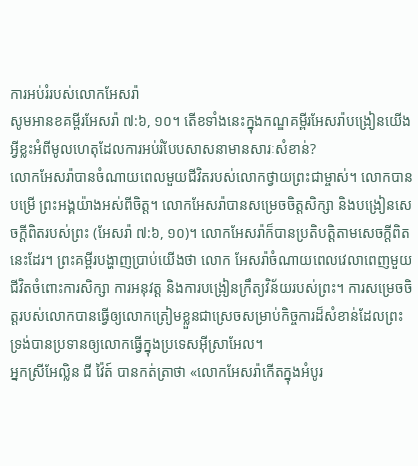ការអប់រំរបស់លោកអែសរ៉ា
សូមអានខគម្ពីរអែសរ៉ា ៧:៦, ១០។ តើខទាំងនេះក្នុងកណ្ឌគម្ពីរអែសរ៉ាបង្រៀនយើងអ្វីខ្លះអំពីមូលហេតុដែលការអប់រំបែបសាសនាមានសារៈសំខាន់?
លោកអែសរ៉ាបានចំណាយពេលមួយជីវិតរបស់លោកថ្វាយព្រះជាម្ចាស់។ លោកបានបម្រើ ព្រះអង្គយ៉ាងអស់ពីចិត្ត។ លោកអែសរ៉ាបានសម្រេចចិត្តសិក្សា និងបង្រៀនសេចក្តីពិតរបស់ព្រះ (អែសរ៉ា ៧:៦, ១០)។ លោកអែសរ៉ាក៏បានប្រតិបត្តិតាមសេចក្តីពិតនេះដែរ។ ព្រះគម្ពីរបង្ហាញប្រាប់យើងថា លោក អែសរ៉ាចំណាយពេលវេលាពេញមួយជីវិតចំពោះការសិក្សា ការអនុវត្ត និងការបង្រៀនក្រឹត្យវិន័យរបស់ព្រះ។ ការសម្រេចចិត្តរបស់លោកបានធ្វើឲ្យលោកត្រៀមខ្លួនជាស្រេចសម្រាប់កិច្ចការដ៏សំខាន់ដែលព្រះទ្រង់បានប្រទានឲ្យលោកធ្វើក្នុងប្រទេសអ៊ីស្រាអែល។
អ្នកស្រីអែល្លិន ជី វ៉ៃត៍ បានកត់ត្រាថា «លោកអែសរ៉ាកើតក្នុងអំបូរ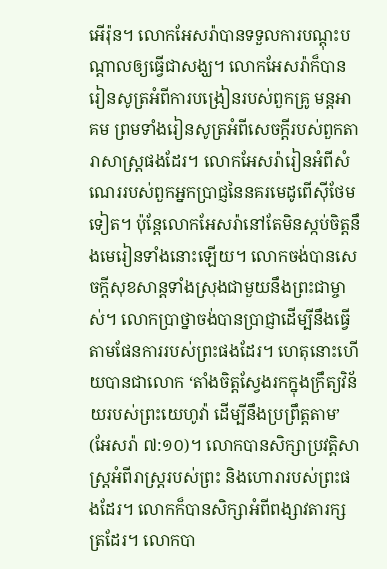អើរ៉ុន។ លោកអែសរ៉ាបានទទួលការបណ្តុះបណ្តាលឲ្យធ្វើជាសង្ឃ។ លោកអែសរ៉ាក៏បានរៀនសូត្រអំពីការបង្រៀនរបស់ពួកគ្រូ មន្តអាគម ព្រមទាំងរៀនសូត្រអំពីសេចក្តីរបស់ពួកតារាសាស្ត្រផងដែរ។ លោកអែសរ៉ារៀនអំពីសំណេររបស់ពួកអ្នកប្រាជ្ញនៃនគរមេដូពើស៊ីថែមទៀត។ ប៉ុន្តែលោកអែសរ៉ានៅតែមិនស្កប់ចិត្តនឹងមេរៀនទាំងនោះឡើយ។ លោកចង់បានសេចក្តីសុខសាន្តទាំងស្រុងជាមួយនឹងព្រះជាម្ចាស់។ លោកប្រាថ្នាចង់បានប្រាជ្ញាដើម្បីនឹងធ្វើតាមផែនការរបស់ព្រះផងដែរ។ ហេតុនោះហើយបានជាលោក ‘តាំងចិត្តស្វែងរកក្នុងក្រឹត្យវិន័យរបស់ព្រះយេហូវ៉ា ដើម្បីនឹងប្រព្រឹត្តតាម’ (អែសរ៉ា ៧:១០)។ លោកបានសិក្សាប្រវត្តិសាស្ត្រអំពីរាស្ត្ររបស់ព្រះ និងហោរារបស់ព្រះផងដែរ។ លោកក៏បានសិក្សាអំពីពង្សាវតារក្សត្រដែរ។ លោកបា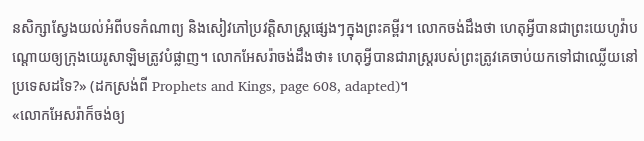នសិក្សាស្វែងយល់អំពីបទកំណាព្យ និងសៀវភៅប្រវត្តិសាស្ត្រផ្សេងៗក្នុងព្រះគម្ពីរ។ លោកចង់ដឹងថា ហេតុអ្វីបានជាព្រះយេហូវ៉ាបណ្តោយឲ្យក្រុងយេរូសាឡិមត្រូវបំផ្លាញ។ លោកអែសរ៉ាចង់ដឹងថា៖ ហេតុអ្វីបានជារាស្ត្ររបស់ព្រះត្រូវគេចាប់យកទៅជាឈ្លើយនៅប្រទេសដទៃ?» (ដកស្រង់ពី Prophets and Kings, page 608, adapted)។
«លោកអែសរ៉ាក៏ចង់ឲ្យ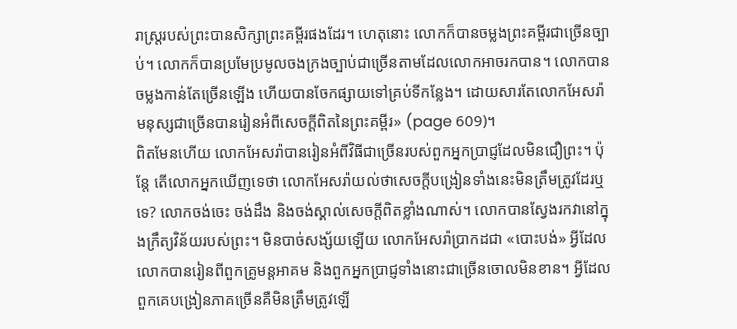រាស្ត្ររបស់ព្រះបានសិក្សាព្រះគម្ពីរផងដែរ។ ហេតុនោះ លោកក៏បានចម្លងព្រះគម្ពីរជាច្រើនច្បាប់។ លោកក៏បានប្រមែប្រមូលចងក្រងច្បាប់ជាច្រើនតាមដែលលោកអាចរកបាន។ លោកបានចម្លងកាន់តែច្រើនឡើង ហើយបានចែកផ្សាយទៅគ្រប់ទីកន្លែង។ ដោយសារតែលោកអែសរ៉ា មនុស្សជាច្រើនបានរៀនអំពីសេចក្តីពិតនៃព្រះគម្ពីរ» (page 609)។
ពិតមែនហើយ លោកអែសរ៉ាបានរៀនអំពីវិធីជាច្រើនរបស់ពួកអ្នកប្រាជ្ញដែលមិនជឿព្រះ។ ប៉ុន្តែ តើលោកអ្នកឃើញទេថា លោកអែសរ៉ាយល់ថាសេចក្តីបង្រៀនទាំងនេះមិនត្រឹមត្រូវដែរឬទេ? លោកចង់ចេះ ចង់ដឹង និងចង់ស្គាល់សេចក្តីពិតខ្លាំងណាស់។ លោកបានស្វែងរកវានៅក្នុងក្រឹត្យវិន័យរបស់ព្រះ។ មិនបាច់សង្ស័យឡើយ លោកអែសរ៉ាប្រាកដជា «បោះបង់» អ្វីដែលលោកបានរៀនពីពួកគ្រូមន្តអាគម និងពួកអ្នកប្រាជ្ញទាំងនោះជាច្រើនចោលមិនខាន។ អ្វីដែលពួកគេបង្រៀនភាគច្រើនគឺមិនត្រឹមត្រូវឡើ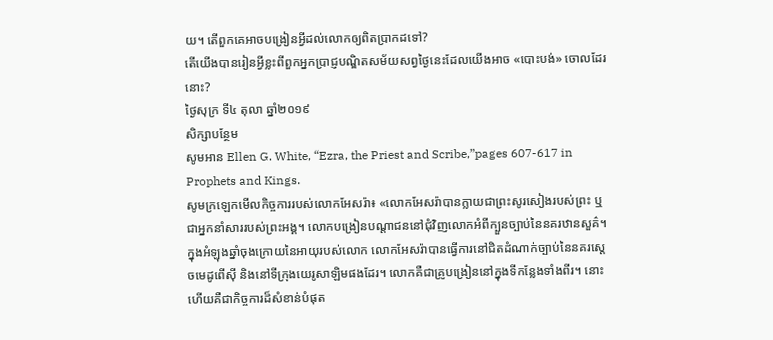យ។ តើពួកគេអាចបង្រៀនអ្វីដល់លោកឲ្យពិតប្រាកដទៅ?
តើយើងបានរៀនអ្វីខ្លះពីពួកអ្នកប្រាជ្ញបណ្ឌិតសម័យសព្វថ្ងៃនេះដែលយើងអាច «បោះបង់» ចោលដែរនោះ?
ថ្ងៃសុក្រ ទី៤ តុលា ឆ្នាំ២០១៩
សិក្សាបន្ថែម
សូមអាន Ellen G. White, “Ezra, the Priest and Scribe,”pages 607-617 in Prophets and Kings.
សូមក្រឡេកមើលកិច្ចការរបស់លោកអែសរ៉ា៖ «លោកអែសរ៉ាបានក្លាយជាព្រះសូរសៀងរបស់ព្រះ ឬជាអ្នកនាំសាររបស់ព្រះអង្គ។ លោកបង្រៀនបណ្តាជននៅជុំវិញលោកអំពីក្បួនច្បាប់នៃនគរឋានសួគ៌។ ក្នុងអំឡុងឆ្នាំចុងក្រោយនៃអាយុរបស់លោក លោកអែសរ៉ាបានធ្វើការនៅជិតដំណាក់ច្បាប់នៃនគរស្តេចមេដូពើស៊ី និងនៅទីក្រុងយេរូសាឡិមផងដែរ។ លោកគឺជាគ្រូបង្រៀននៅក្នុងទីកន្លែងទាំងពីរ។ នោះហើយគឺជាកិច្ចការដ៏សំខាន់បំផុត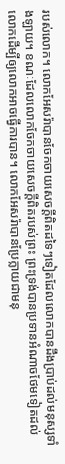របស់លោក។ លោកអែសរ៉ាបានចែកចាយសេចក្តីពិតដទៃៗទៀតដែលលោកបានដឹងប្រាប់ដល់មនុស្សទាំងឡាយ។ ខណៈដែលលោកចែកចាយសេចក្តីពិតរបស់ព្រះ ព្រះទ្រង់បានប្រទានអំណាចថែមទៀតដល់លោកដើម្បីឲ្យលោកអាចធ្វើការបាន។ លោកអែសរ៉ាបានប្រែក្លាយជាមនុ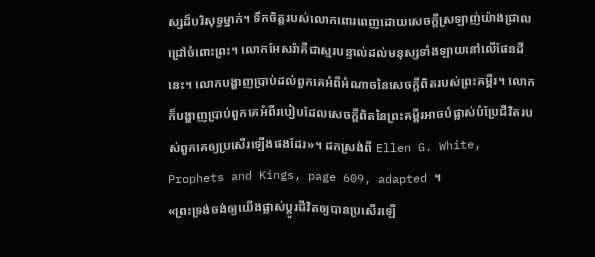ស្សដ៏បរិសុទ្ធម្នាក់។ ទឹកចិត្តរបស់លោកពោរពេញដោយសេចក្តីស្រឡាញ់យ៉ាងជ្រាលជ្រៅចំពោះព្រះ។ លោកអែសរ៉ាគឺជាស្មរបន្ទាល់ដល់មនុស្សទាំងឡាយនៅលើផែនដីនេះ។ លោកបង្ហាញប្រាប់ដល់ពួកគេអំពីអំណាចនៃសេចក្តីពិតរបស់ព្រះគម្ពីរ។ លោកក៏បង្ហាញប្រាប់ពួកគេអំពីរបៀបដែលសេចក្តីពិតនៃព្រះគម្ពីរអាចបំផ្លាស់បំប្រែជីវិតរបស់ពួកគេឲ្យប្រសើរឡើងផងដែរ»។ ដកស្រង់ពី Ellen G. White, Prophets and Kings, page 609, adapted ។
«ព្រះទ្រង់ចង់ឲ្យយើងផ្លាស់ប្តូរជីវិតឲ្យបានប្រសើរឡើ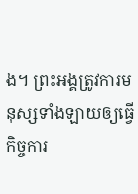ង។ ព្រះអង្គត្រូវការមនុស្សទាំងឡាយឲ្យធ្វើកិច្ចការ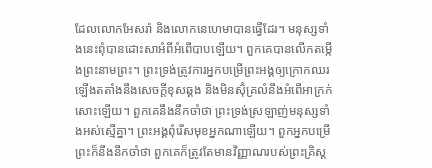ដែលលោកអែសរ៉ា និងលោកនេហេមាបានធ្វើដែរ។ មនុស្សទាំងនេះពុំបានដោះសាអំពីអំពើបាបឡើយ។ ពួកគេបានលើកតម្កើងព្រះនាមព្រះ។ ព្រះទ្រង់ត្រូវការអ្នកបម្រើព្រះអង្គឲ្យក្រោកឈរឡើងតតាំងនឹងសេចក្តីខុសឆ្គង និងមិនស៊ុំគ្រលំនឹងអំពើអាក្រក់សោះឡើយ។ ពួកគេនឹងនឹកចាំថា ព្រះទ្រង់ស្រឡាញ់មនុស្សទាំងអស់ស្មើគ្នា។ ព្រះអង្គពុំរើសមុខអ្នកណាឡើយ។ ពួកអ្នកបម្រើព្រះក៏នឹងនឹកចាំថា ពួកគេក៏ត្រូវតែមានវិញ្ញាណរបស់ព្រះគ្រិស្ត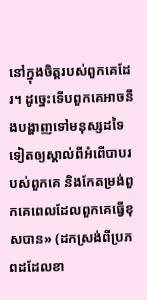នៅក្នុងចិត្តរបស់ពួកគេដែរ។ ដូច្នេះទើបពួកគេអាចនឹងបង្ហាញទៅមនុស្សដទៃទៀតឲ្យស្គាល់ពីអំពើបាបរបស់ពួកគេ និងកែតម្រង់ពួកគេពេលដែលពួកគេធ្វើខុសបាន» (ដកស្រង់ពីប្រភពដដែលខា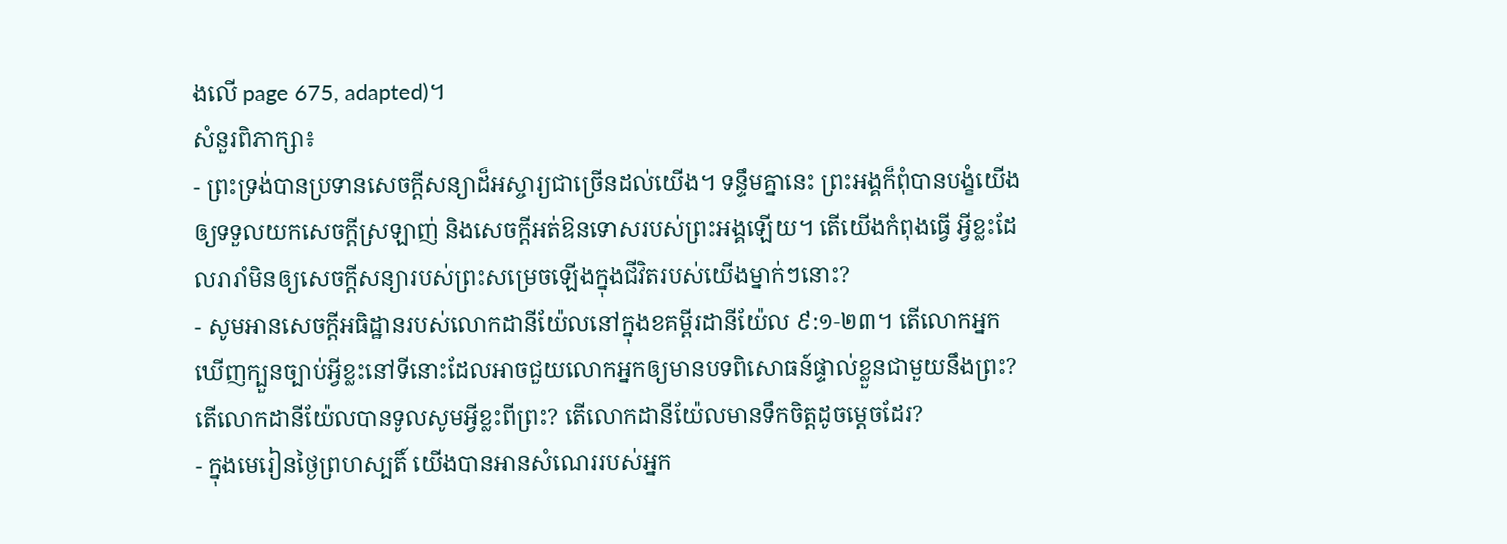ងលើ page 675, adapted)។
សំនួរពិភាក្សា៖
- ព្រះទ្រង់បានប្រទានសេចក្តីសន្យាដ៏អស្ចារ្យជាច្រើនដល់យើង។ ទន្ទឹមគ្នានេះ ព្រះអង្គក៏ពុំបានបង្ខំយើងឲ្យទទួលយកសេចក្តីស្រឡាញ់ និងសេចក្តីអត់ឱនទោសរបស់ព្រះអង្គឡើយ។ តើយើងកំពុងធ្វើ អ្វីខ្លះដែលរារាំមិនឲ្យសេចក្តីសន្យារបស់ព្រះសម្រេចឡើងក្នុងជីវិតរបស់យើងម្នាក់ៗនោះ?
- សូមអានសេចក្តីអធិដ្ឋានរបស់លោកដានីយ៉ែលនៅក្នុងខគម្ពីរដានីយ៉ែល ៩:១‑២៣។ តើលោកអ្នកឃើញក្បួនច្បាប់អ្វីខ្លះនៅទីនោះដែលអាចជួយលោកអ្នកឲ្យមានបទពិសោធន៍ផ្ទាល់ខ្លួនជាមួយនឹងព្រះ? តើលោកដានីយ៉ែលបានទូលសូមអ្វីខ្លះពីព្រះ? តើលោកដានីយ៉ែលមានទឹកចិត្តដូចម្តេចដែរ?
- ក្នុងមេរៀនថ្ងៃព្រហស្បតិ៍ យើងបានអានសំណេររបស់អ្នក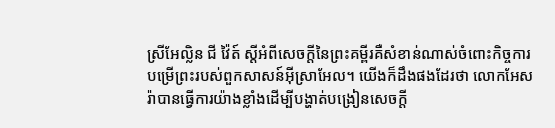ស្រីអែល្លិន ជី វ៉ៃត៍ ស្តីអំពីសេចក្តីនៃព្រះគម្ពីរគឺសំខាន់ណាស់ចំពោះកិច្ចការបម្រើព្រះរបស់ពួកសាសន៍អ៊ីស្រាអែល។ យើងក៏ដឹងផងដែរថា លោកអែសរ៉ាបានធ្វើការយ៉ាងខ្លាំងដើម្បីបង្ហាត់បង្រៀនសេចក្តី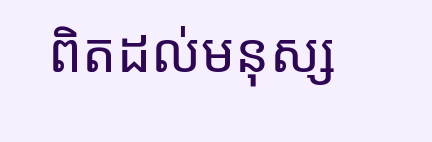ពិតដល់មនុស្ស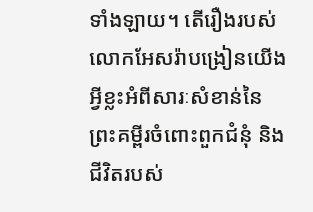ទាំងឡាយ។ តើរឿងរបស់លោកអែសរ៉ាបង្រៀនយើងអ្វីខ្លះអំពីសារៈសំខាន់នៃព្រះគម្ពីរចំពោះពួកជំនុំ និងជីវិតរបស់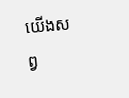យើងសព្វ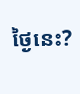ថ្ងៃនេះ?